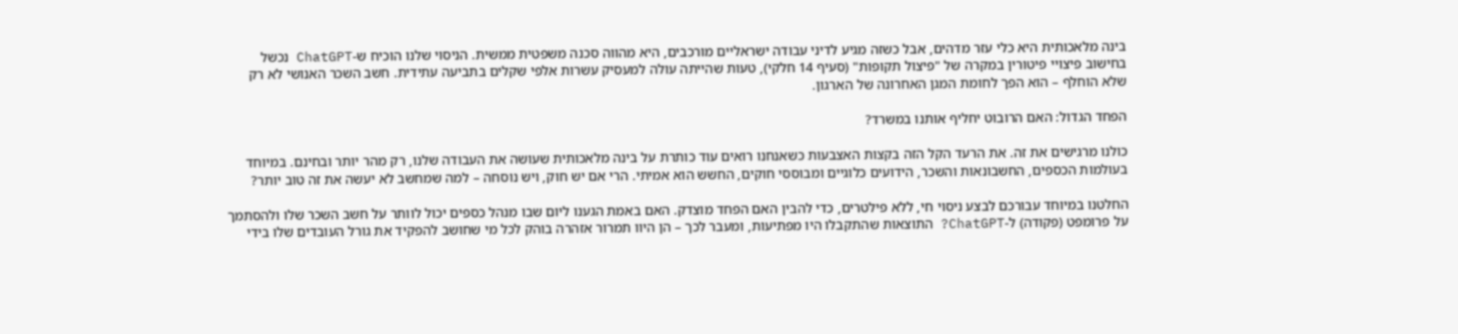בינה מלאכותית היא כלי עזר מדהים, אבל כשזה מגיע לדיני עבודה ישראליים מורכבים, היא מהווה סכנה משפטית ממשית. הניסוי שלנו הוכיח ש-ChatGPT נכשל בחישוב פיצויי פיטורין במקרה של "פיצול תקופות" (סעיף 14 חלקי), טעות שהייתה עולה למעסיק עשרות אלפי שקלים בתביעה עתידית. חשב השכר האנושי לא רק שלא הוחלף – הוא הפך לחומת המגן האחרונה של הארגון.

הפחד הגדול: האם הרובוט יחליף אותנו במשרד?

כולנו מרגישים את זה. את הרעד הקל הזה בקצות האצבעות כשאנחנו רואים עוד כותרת על בינה מלאכותית שעושה את העבודה שלנו, רק מהר יותר ובחינם. במיוחד בעולמות הכספים, החשבונאות והשכר, הידועים כלוגיים ומבוססי חוקים, החשש הוא אמיתי. הרי אם יש חוק, ויש נוסחה – למה שמחשב לא יעשה את זה טוב יותר?

החלטנו במיוחד עבורכם לבצע ניסוי חי, ללא פילטרים, כדי להבין האם הפחד מוצדק. האם באמת הגענו ליום שבו מנהל כספים יכול לוותר על חשב השכר שלו ולהסתמך על פרומפט (פקודה) ל-ChatGPT? התוצאות שהתקבלו היו מפתיעות, ומעבר לכך – הן היוו תמרור אזהרה בוהק לכל מי שחושב להפקיד את גורל העובדים שלו בידי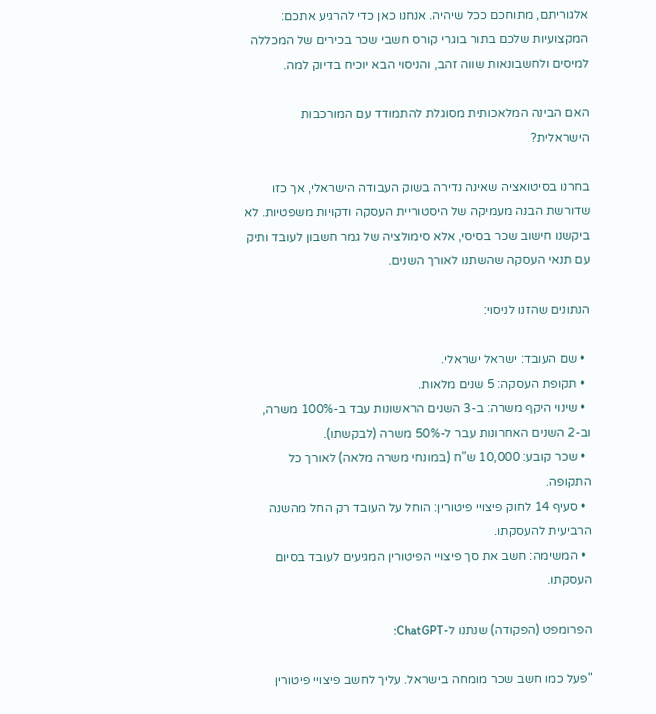אלגוריתם, מתוחכם ככל שיהיה. אנחנו כאן כדי להרגיע אתכם: המקצועיות שלכם בתור בוגרי קורס חשבי שכר בכירים של המכללה למיסים ולחשבונאות שווה זהב, והניסוי הבא יוכיח בדיוק למה.

האם הבינה המלאכותית מסוגלת להתמודד עם המורכבות הישראלית?

בחרנו בסיטואציה שאינה נדירה בשוק העבודה הישראלי, אך כזו שדורשת הבנה מעמיקה של היסטוריית העסקה ודקויות משפטיות. לא ביקשנו חישוב שכר בסיסי, אלא סימולציה של גמר חשבון לעובד ותיק עם תנאי העסקה שהשתנו לאורך השנים.

הנתונים שהזנו לניסוי:

  • שם העובד: ישראל ישראלי.
  • תקופת העסקה: 5 שנים מלאות.
  • שינוי היקף משרה: ב-3 השנים הראשונות עבד ב-100% משרה, וב-2 השנים האחרונות עבר ל-50% משרה (לבקשתו).
  • שכר קובע: 10,000 ש"ח (במונחי משרה מלאה) לאורך כל התקופה.
  • סעיף 14 לחוק פיצויי פיטורין: הוחל על העובד רק החל מהשנה הרביעית להעסקתו.
  • המשימה: חשב את סך פיצויי הפיטורין המגיעים לעובד בסיום העסקתו.

הפרומפט (הפקודה) שנתנו ל-ChatGPT:

"פעל כמו חשב שכר מומחה בישראל. עליך לחשב פיצויי פיטורין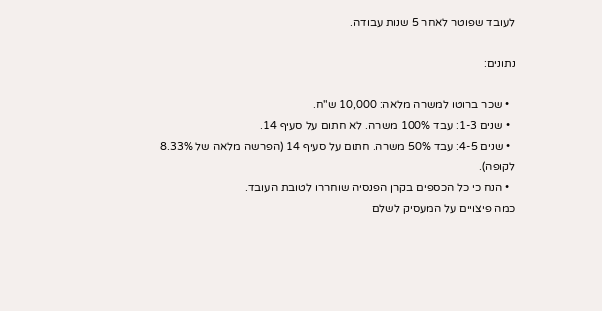לעובד שפוטר לאחר 5 שנות עבודה.

נתונים:

  • שכר ברוטו למשרה מלאה: 10,000 ש"ח.
  • שנים 1-3: עבד 100% משרה. לא חתום על סעיף 14.
  • שנים 4-5: עבד 50% משרה. חתום על סעיף 14 (הפרשה מלאה של 8.33% לקופה).
  • הנח כי כל הכספים בקרן הפנסיה שוחררו לטובת העובד.
כמה פיצויים על המעסיק לשלם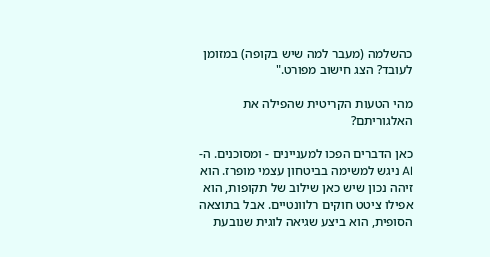כהשלמה (מעבר למה שיש בקופה) במזומן לעובד? הצג חישוב מפורט."

מהי הטעות הקריטית שהפילה את האלגוריתם?

כאן הדברים הפכו למעניינים - ומסוכנים. ה-AI ניגש למשימה בביטחון עצמי מופרז. הוא זיהה נכון שיש כאן שילוב של תקופות, הוא אפילו ציטט חוקים רלוונטיים. אבל בתוצאה הסופית, הוא ביצע שגיאה לוגית שנובעת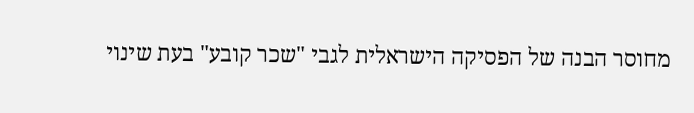מחוסר הבנה של הפסיקה הישראלית לגבי "שכר קובע" בעת שינוי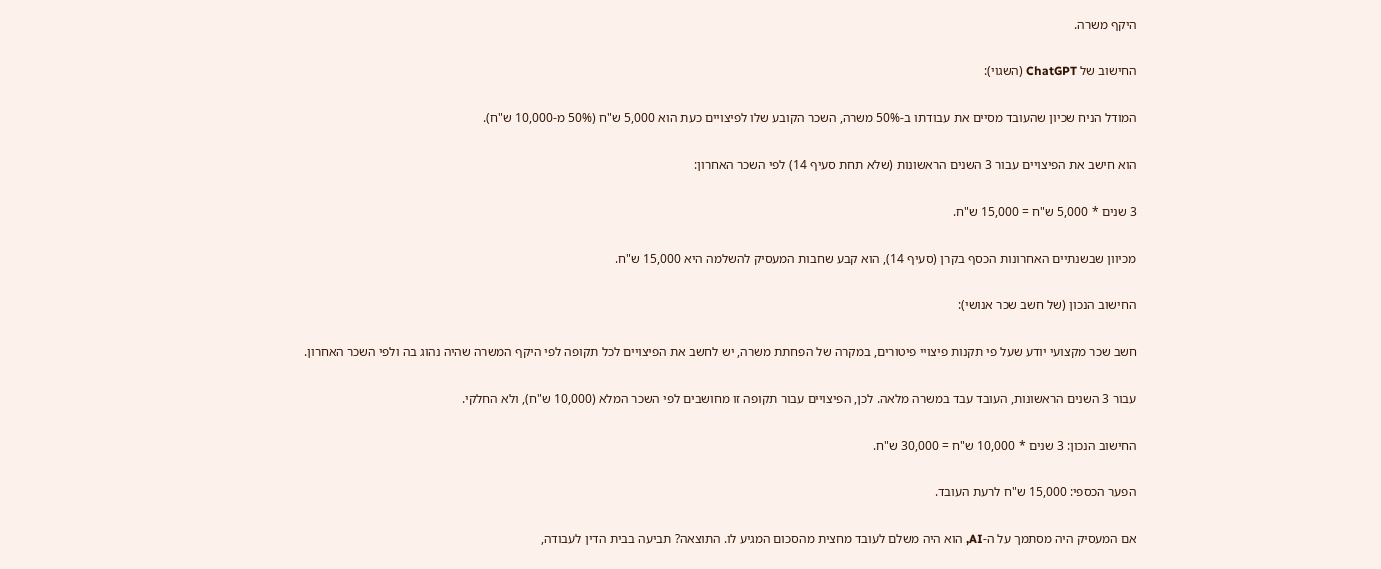היקף משרה.

החישוב של ChatGPT (השגוי):

המודל הניח שכיון שהעובד מסיים את עבודתו ב-50% משרה, השכר הקובע שלו לפיצויים כעת הוא 5,000 ש"ח (50% מ-10,000 ש"ח).

הוא חישב את הפיצויים עבור 3 השנים הראשונות (שלא תחת סעיף 14) לפי השכר האחרון:

3 שנים * 5,000 ש"ח = 15,000 ש"ח.

מכיוון שבשנתיים האחרונות הכסף בקרן (סעיף 14), הוא קבע שחבות המעסיק להשלמה היא 15,000 ש"ח.

החישוב הנכון (של חשב שכר אנושי):

חשב שכר מקצועי יודע שעל פי תקנות פיצויי פיטורים, במקרה של הפחתת משרה, יש לחשב את הפיצויים לכל תקופה לפי היקף המשרה שהיה נהוג בה ולפי השכר האחרון.

עבור 3 השנים הראשונות, העובד עבד במשרה מלאה. לכן, הפיצויים עבור תקופה זו מחושבים לפי השכר המלא (10,000 ש"ח), ולא החלקי.

החישוב הנכון: 3 שנים * 10,000 ש"ח = 30,000 ש"ח.

הפער הכספי: 15,000 ש"ח לרעת העובד.

אם המעסיק היה מסתמך על ה-AI, הוא היה משלם לעובד מחצית מהסכום המגיע לו. התוצאה? תביעה בבית הדין לעבודה,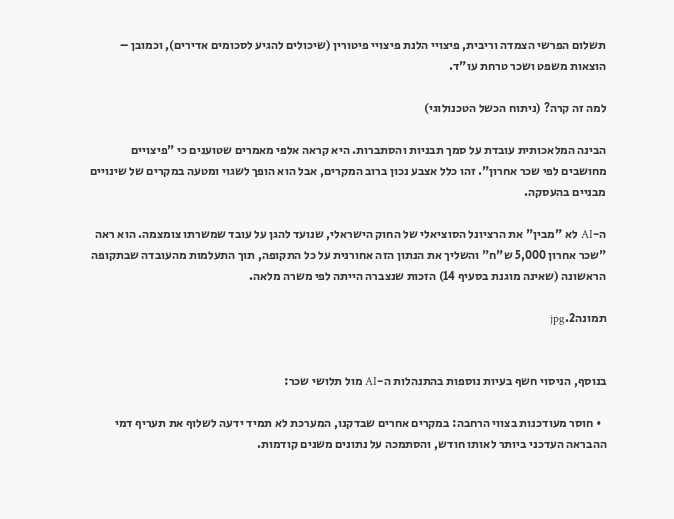תשלום הפרשי הצמדה וריבית, פיצויי הלנת פיצויי פיטורין (שיכולים להגיע לסכומים אדירים), וכמובן – הוצאות משפט ושכר טרחת עו"ד.

למה זה קרה? (ניתוח הכשל הטכנולוגי)

הבינה המלאכותית עובדת על סמך תבניות והסתברות. היא קראה אלפי מאמרים שטוענים כי "פיצויים מחושבים לפי שכר אחרון". זהו כלל אצבע נכון ברוב המקרים, אבל הוא הופך לשגוי ומטעה במקרים של שינויים מבניים בהעסקה.

ה-AI לא "מבין" את הרציונל הסוציאלי של החוק הישראלי, שנועד להגן על עובד שמשרתו צומצמה. הוא ראה "שכר אחרון 5,000 ש"ח" והשליך את הנתון הזה אחורנית על כל התקופה, תוך התעלמות מהעובדה שבתקופה הראשונה (שאינה מוגנת בסעיף 14) הזכות שנצברה הייתה לפי משרה מלאה.

תמונה2.jpg


בנוסף, הניסוי חשף בעיות נוספות בהתנהלות ה-AI מול תלושי שכר:

  • חוסר מעודכנות בצווי הרחבה: במקרים אחרים שבדקנו, המערכת לא תמיד ידעה לשלוף את תעריף דמי ההבראה העדכני ביותר לאותו חודש, והסתמכה על נתונים משנים קודמות.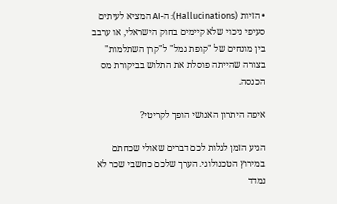• הזיות (Hallucinations): ה-AI המציא לעיתים סעיפי ניכוי שלא קיימים בחוק הישראלי, או ערבב בין מונחים של "קופת גמל" ל"קרן השתלמות" בצורה שהייתה פוסלת את התלוש בביקורת מס הכנסה.

איפה היתרון האנושי הופך לקריטי?

הגיע הזמן לגלות לכם דברים שאולי שכחתם במירוץ הטכנולוגי. הערך שלכם כחשבי שכר לא נמדד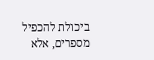ביכולת להכפיל מספרים, אלא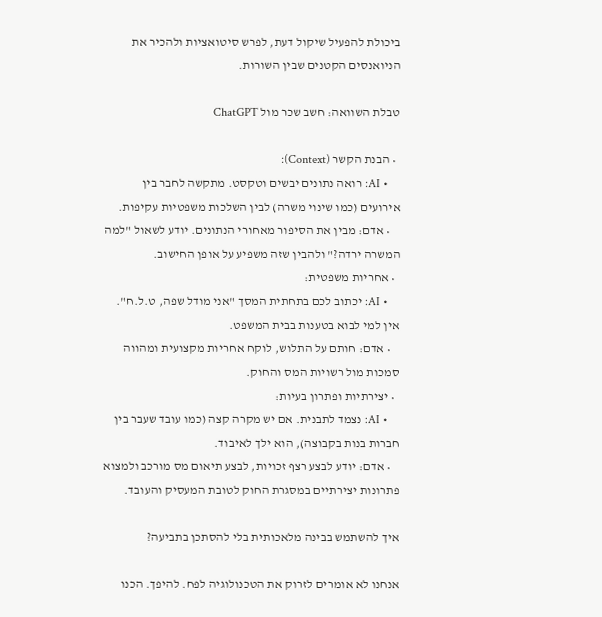ביכולת להפעיל שיקול דעת, לפרש סיטואציות ולהכיר את הניואנסים הקטנים שבין השורות.

טבלת השוואה: חשב שכר מול ChatGPT

  • הבנת הקשר (Context):
    • AI: רואה נתונים יבשים וטקסט. מתקשה לחבר בין אירועים (כמו שינוי משרה) לבין השלכות משפטיות עקיפות.
    • אדם: מבין את הסיפור מאחורי הנתונים. יודע לשאול "למה המשרה ירדה?" ולהבין שזה משפיע על אופן החישוב.
  • אחריות משפטית:
    • AI: יכתוב לכם בתחתית המסך "אני מודל שפה, ט.ל.ח". אין למי לבוא בטענות בבית המשפט.
    • אדם: חותם על התלוש, לוקח אחריות מקצועית ומהווה סמכות מול רשויות המס והחוק.
  • יצירתיות ופתרון בעיות:
    • AI: נצמד לתבנית. אם יש מקרה קצה (כמו עובד שעבר בין חברות בנות בקבוצה), הוא ילך לאיבוד.
    • אדם: יודע לבצע רצף זכויות, לבצע תיאום מס מורכב ולמצוא פתרונות יצירתיים במסגרת החוק לטובת המעסיק והעובד.

איך להשתמש בבינה מלאכותית בלי להסתכן בתביעה?

אנחנו לא אומרים לזרוק את הטכנולוגיה לפח. להיפך. הכנו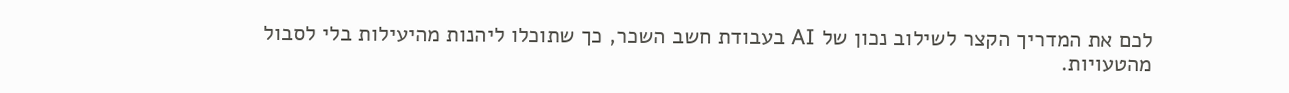לכם את המדריך הקצר לשילוב נכון של AI בעבודת חשב השכר, כך שתוכלו ליהנות מהיעילות בלי לסבול מהטעויות.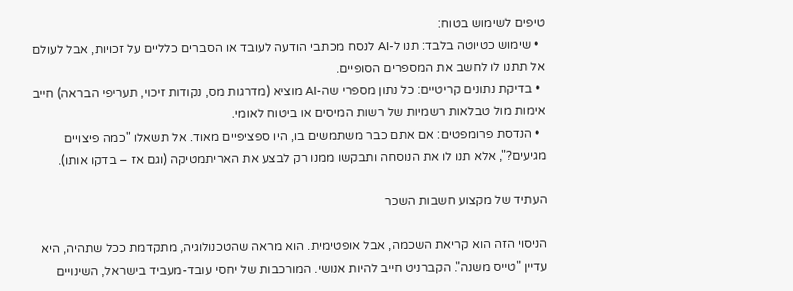טיפים לשימוש בטוח:
  • שימוש כטיוטה בלבד: תנו ל-AI לנסח מכתבי הודעה לעובד או הסברים כלליים על זכויות, אבל לעולם אל תתנו לו לחשב את המספרים הסופיים.
  • בדיקת נתונים קריטיים: כל נתון מספרי שה-AI מוציא (מדרגות מס, נקודות זיכוי, תעריפי הבראה) חייב אימות מול טבלאות רשמיות של רשות המיסים או ביטוח לאומי.
  • הנדסת פרומפטים: אם אתם כבר משתמשים בו, היו ספציפיים מאוד. אל תשאלו "כמה פיצויים מגיעים?", אלא תנו לו את הנוסחה ותבקשו ממנו רק לבצע את האריתמטיקה (וגם אז – בדקו אותו).

העתיד של מקצוע חשבות השכר

הניסוי הזה הוא קריאת השכמה, אבל אופטימית. הוא מראה שהטכנולוגיה, מתקדמת ככל שתהיה, היא עדיין "טייס משנה". הקברניט חייב להיות אנושי. המורכבות של יחסי עובד-מעביד בישראל, השינויים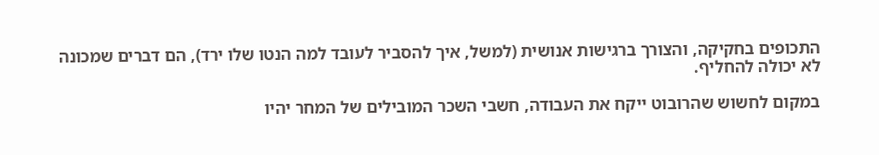התכופים בחקיקה, והצורך ברגישות אנושית (למשל, איך להסביר לעובד למה הנטו שלו ירד), הם דברים שמכונה לא יכולה להחליף.

במקום לחשוש שהרובוט ייקח את העבודה, חשבי השכר המובילים של המחר יהיו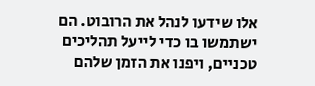אלו שידעו לנהל את הרובוט. הם ישתמשו בו כדי לייעל תהליכים טכניים, ויפנו את הזמן שלהם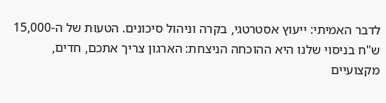לדבר האמיתי: ייעוץ אסטרטגי, בקרה וניהול סיכונים. הטעות של ה-15,000 ש"ח בניסוי שלנו היא ההוכחה הניצחת: הארגון צריך אתכם, חדים, מקצועיים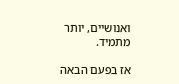ואנושיים, יותר מתמיד.

אז בפעם הבאה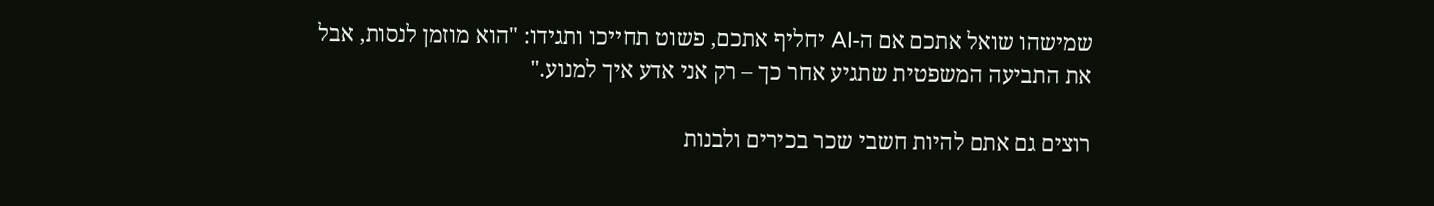שמישהו שואל אתכם אם ה-AI יחליף אתכם, פשוט תחייכו ותגידו: "הוא מוזמן לנסות, אבל את התביעה המשפטית שתגיע אחר כך – רק אני אדע איך למנוע."

רוצים גם אתם להיות חשבי שכר בכירים ולבנות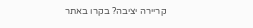קריירה יציבה? בקרו באתר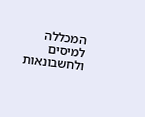המכללה למיסים ולחשבונאות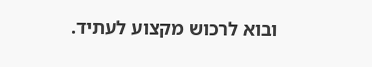ובוא לרכוש מקצוע לעתיד.